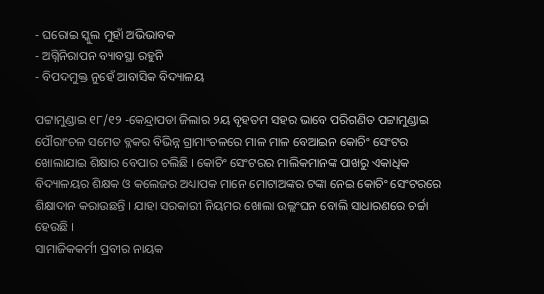- ଘରୋଇ ସ୍କୁଲ ମୁହାଁ ଅଭିଭାବକ
- ଅଗ୍ନିନିରାପନ ବ୍ୟାବସ୍ଥା ରହୁନି
- ବିପଦମୁକ୍ତ ନୁହେଁ ଆବାସିକ ବିଦ୍ୟାଳୟ

ପଟ୍ଟାମୁଣ୍ଡାଇ ୧୮/୧୨ -କେନ୍ଦ୍ରାପଡା ଜିଲାର ୨ୟ ବୃହତମ ସହର ଭାବେ ପରିଗଣିତ ପଟ୍ଟାମୁଣ୍ଡାଇ ପୌରାଂଚଳ ସମେତ ବ୍ଳକର ବିଭିନ୍ନ ଗ୍ରାମାଂଚଳରେ ମାଳ ମାଳ ବେଆଇନ କୋଚିଂ ସେଂଟର ଖୋଲାଯାଇ ଶିକ୍ଷାର ବେପାର ଚଲିଛି । କୋଚିଂ ସେଂଟରର ମାଲିକମାନଙ୍କ ପାଖରୁ ଏକାଧିକ ବିଦ୍ୟାଳୟର ଶିକ୍ଷକ ଓ କଲେଜର ଅଧ୍ୟାପକ ମାନେ ମୋଟାଅଙ୍କର ଟଙ୍କା ନେଇ କୋଚିଂ ସେଂଟରରେ ଶିକ୍ଷାଦାନ କରାଉଛନ୍ତି । ଯାହା ସରକାରୀ ନିୟମର ଖୋଲା ଉଲ୍ଲଂଘନ ବୋଲି ସାଧାରଣରେ ଚର୍ଚ୍ଚା ହେଉଛି ।
ସାମାଜିକକର୍ମୀ ପ୍ରବୀର ନାୟକ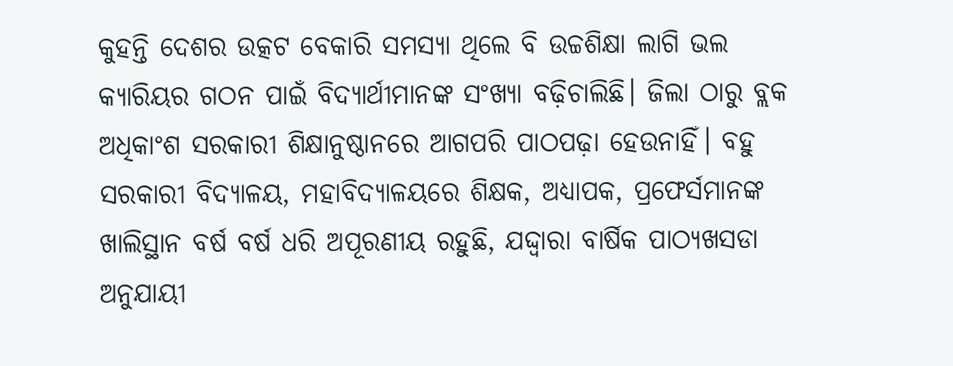କୁହନ୍ତି ଦେଶର ଉତ୍କଟ ବେକାରି ସମସ୍ୟା ଥିଲେ ବି ଉଚ୍ଚଶିକ୍ଷା ଲାଗି ଭଲ କ୍ୟାରିୟର ଗଠନ ପାଇଁ ବିଦ୍ୟାର୍ଥୀମାନଙ୍କ ସଂଖ୍ୟା ବଢ଼ିଚାଲିଛି। ଜିଲା ଠାରୁ ବ୍ଲକ ଅଧିକାଂଶ ସରକାରୀ ଶିକ୍ଷାନୁଷ୍ଠାନରେ ଆଗପରି ପାଠପଢ଼ା ହେଉନାହିଁ। ବହୁ ସରକାରୀ ବିଦ୍ୟାଳୟ, ମହାବିଦ୍ୟାଳୟରେ ଶିକ୍ଷକ, ଅଧ୍ୟାପକ, ପ୍ରଫେର୍ସମାନଙ୍କ ଖାଲିସ୍ଥାନ ବର୍ଷ ବର୍ଷ ଧରି ଅପୂରଣୀୟ ରହୁଛି, ଯଦ୍ଦ୍ୱାରା ବାର୍ଷିକ ପାଠ୍ୟଖସଡା ଅନୁଯାୟୀ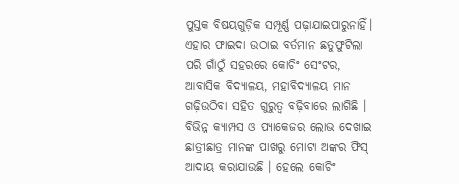ପୁସ୍ତକ ବିଷୟଗୁଡ଼ିକ ସମ୍ପୂର୍ଣ୍ଣ ପଢ଼ାଯାଇପାରୁନାହିଁ। ଏହାର ଫାଇଦା ଉଠାଇ ବର୍ତମାନ ଛତୁଫୁଟିଲା ପରି ଗାଁଠୁଁ ସହରରେ କୋଚିଂ ସେଂଟର, ଆବାସିକ ବିଦ୍ୟାଳୟ, ମହାବିଦ୍ୟାଳୟ ମାନ ଗଢ଼ିଉଠିବା ସହିତ ଗୁରୁତ୍ୱ ବଢ଼ିବାରେ ଲାଗିଛି । ବିଭିନ୍ନ କ୍ୟାମ୍ପସ ଓ ପ୍ୟାକେଜର ଲୋଭ ଦେଖାଇ ଛାତ୍ରୀଛାତ୍ର ମାନଙ୍କ ପାଖରୁ ମୋଟା ଅଙ୍କର ଫିସ୍ ଆଦାୟ କରାଯାଉଛି । ହେଲେ କୋଚିଂ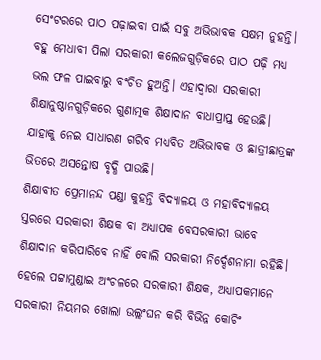ସେଂଟରରେ ପାଠ ପଢ଼ାଇବା ପାଇଁ ସବୁ ଅଭିଭାବକ ସକ୍ଷମ ନୁହନ୍ତି। ବହୁ ମେଧାବୀ ପିଲା ସରକାରୀ କଲେଜଗୁଡ଼ିକରେ ପାଠ ପଢ଼ି ମଧ୍ୟ ଭଲ ଫଳ ପାଇବାରୁ ବଂଚିତ ହୁଅନ୍ତି। ଏହାଦ୍ୱାରା ସରକାରୀ ଶିକ୍ଷାନୁଷ୍ଠାନଗୁଡ଼ିକରେ ଗୁଣାତ୍ମକ ଶିକ୍ଷାଦାନ ବାଧାପ୍ରାପ୍ତ ହେଉଛି। ଯାହାକୁ ନେଇ ସାଧାରଣ ଗରିବ ମଧ୍ୟବିତ ଅଭିଭାବକ ଓ ଛାତ୍ରୀଛାତ୍ରଙ୍କ ଭିତରେ ଅସନ୍ତୋଷ ବୃଦ୍ଧି ପାଉଛି।
ଶିକ୍ଷାବୀତ ପ୍ରେମାନନ୍ଦ ପଣ୍ଡା କୁହନ୍ତି ବିଦ୍ୟାଳୟ ଓ ମହାବିଦ୍ୟାଳୟ ସ୍ତରରେ ସରକାରୀ ଶିକ୍ଷକ ବା ଅଧ୍ୟାପକ ବେସରକାରୀ ଭାବେ ଶିକ୍ଷାଦାନ କରିପାରିବେ ନାହିଁ ବୋଲି ସରକାରୀ ନିର୍ଦ୍ଦେଶନାମା ରହିଛି। ହେଲେ ପଟ୍ଟାମୁଣ୍ଡାଇ ଅଂଚଳରେ ସରକାରୀ ଶିକ୍ଷକ, ଅଧ୍ୟାପକମାନେ ସରକାରୀ ନିୟମର ଖୋଲା ଉଲ୍ଲଂଘନ କରି ବିଭିନ୍ନ କୋଚିଂ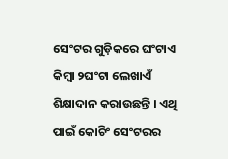ସେଂଟର ଗୁଡ଼ିକରେ ଘଂଟାଏ କିମ୍ବା ୨ଘଂଟା ଲେଖାଏଁ ଶିକ୍ଷାଦାନ କରାଉଛନ୍ତି । ଏଥି ପାଇଁ କୋଚିଂ ସେଂଟରର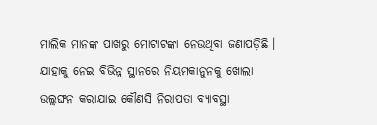ମାଲିକ ମାନଙ୍କ ପାଖରୁ ମୋଟାଟଙ୍କା ନେଉଥିବା ଜଣାପଡ଼ିଛି । ଯାହାକୁ ନେଇ ବିଭିନ୍ନ ସ୍ଥାନରେ ନିୟମକାନୁନକୁ ଖୋଲା ଉଲ୍ଲଙ୍ଘନ କରାଯାଇ କୌଣସି ନିରାପତା ବ୍ୟାବସ୍ଥା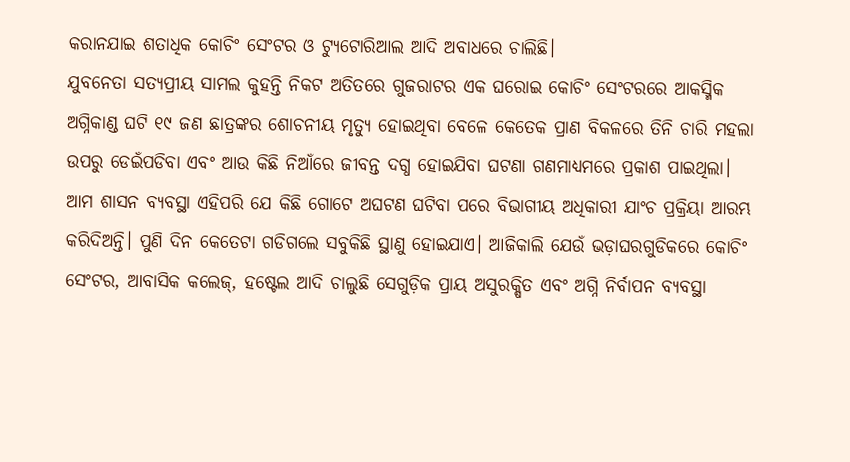କରାନଯାଇ ଶତାଧିକ କୋଚିଂ ସେଂଟର ଓ ଟ୍ୟୁଟୋରିଆଲ ଆଦି ଅବାଧରେ ଚାଲିଛି।
ଯୁବନେତା ସତ୍ୟପ୍ରୀୟ ସାମଲ କୁହନ୍ତି ନିକଟ ଅତିତରେ ଗୁଜରାଟର ଏକ ଘରୋଇ କୋଚିଂ ସେଂଟରରେ ଆକସ୍ମିକ ଅଗ୍ନିକାଣ୍ଡ ଘଟି ୧୯ ଜଣ ଛାତ୍ରଙ୍କର ଶୋଚନୀୟ ମୃତ୍ୟୁ ହୋଇଥିବା ବେଳେ କେତେକ ପ୍ରାଣ ବିକଳରେ ତିନି ଚାରି ମହଲା ଉପରୁ ଡେଇଁପଡିବା ଏବଂ ଆଉ କିଛି ନିଆଁରେ ଜୀବନ୍ତ ଦଗ୍ଧ ହୋଇଯିବା ଘଟଣା ଗଣମାଧ୍ୟମରେ ପ୍ରକାଶ ପାଇଥିଲା। ଆମ ଶାସନ ବ୍ୟବସ୍ଥା ଏହିପରି ଯେ କିଛି ଗୋଟେ ଅଘଟଣ ଘଟିବା ପରେ ବିଭାଗୀୟ ଅଧିକାରୀ ଯାଂଚ ପ୍ରକ୍ରିୟା ଆରମ୍ଭ କରିଦିଅନ୍ତି। ପୁଣି ଦିନ କେତେଟା ଗଡିଗଲେ ସବୁକିଛି ସ୍ଥାଣୁ ହୋଇଯାଏ। ଆଜିକାଲି ଯେଉଁ ଭଡ଼ାଘରଗୁଡିକରେ କୋଚିଂ ସେଂଟର, ଆବାସିକ କଲେଜ୍, ହଷ୍ଟେଲ ଆଦି ଚାଲୁଛି ସେଗୁଡ଼ିକ ପ୍ରାୟ ଅସୁରକ୍ଷିତ ଏବଂ ଅଗ୍ନି ନିର୍ବାପନ ବ୍ୟବସ୍ଥା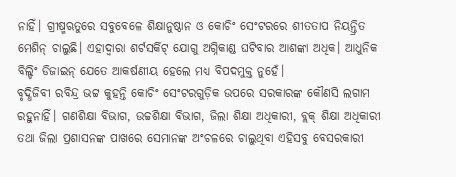ନାହିଁ। ଗ୍ରୀଷ୍ମଋତୁରେ ସବୁବେଳେ ଶିକ୍ଷାନୁଷ୍ଠାନ ଓ କୋଚିଂ ସେଂଟରରେ ଶୀତତାପ ନିୟନ୍ତ୍ରିତ ମେଶିନ୍ ଚାଲୁଛି। ଏହାଦ୍ୱାରା ଶର୍ଟସର୍କିଟ୍ ଯୋଗୁ ଅଗ୍ନିକାଣ୍ଡ ଘଟିବାର ଆଶଙ୍କା ଅଧିକ। ଆଧୁନିକ ବିଲ୍ଡିଂ ଡିଜାଇନ୍ ଯେତେ ଆକର୍ଷଣୀୟ ହେଲେ ମଧ୍ୟ ବିପଦମୁକ୍ତ ନୁହେଁ।
ବୃଦ୍ଧିଜିବୀ ରବିନ୍ଦ୍ର ଭଟ୍ଟ କୁହନ୍ତି କୋଚିଂ ସେଂଟରଗୁଡ଼ିକ ଉପରେ ସରକାରଙ୍କ କୌଣସି ଲଗାମ ରହୁନାହିଁ। ଗଣଶିକ୍ଷା ବିଭାଗ, ଉଚ୍ଚଶିକ୍ଷା ବିଭାଗ, ଜିଲା ଶିକ୍ଷା ଅଧିକାରୀ, ବ୍ଲକ୍ ଶିକ୍ଷା ଅଧିକାରୀ ତଥା ଜିଲା ପ୍ରଶାସନଙ୍କ ପାଖରେ ସେମାନଙ୍କ ଅଂଚଳରେ ଚାଲୁଥିବା ଏହିସବୁ ବେସରକାରୀ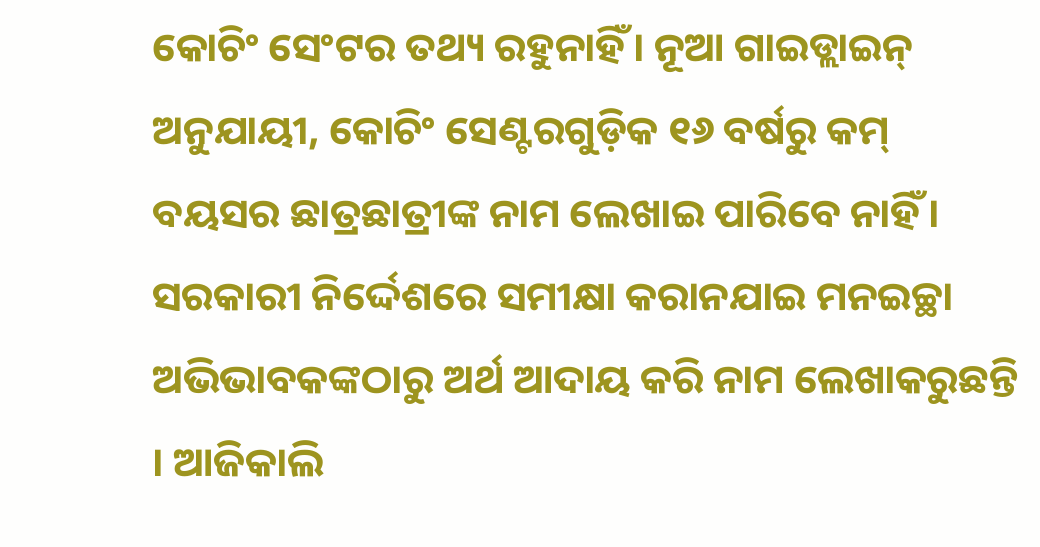କୋଚିଂ ସେଂଟର ତଥ୍ୟ ରହୁନାହିଁ। ନୂଆ ଗାଇଡ୍ଲାଇନ୍ ଅନୁଯାୟୀ, କୋଚିଂ ସେଣ୍ଟରଗୁଡ଼ିକ ୧୬ ବର୍ଷରୁ କମ୍ ବୟସର ଛାତ୍ରଛାତ୍ରୀଙ୍କ ନାମ ଲେଖାଇ ପାରିବେ ନାହିଁ। ସରକାରୀ ନିର୍ଦ୍ଦେଶରେ ସମୀକ୍ଷା କରାନଯାଇ ମନଇଚ୍ଛା ଅଭିଭାବକଙ୍କଠାରୁ ଅର୍ଥ ଆଦାୟ କରି ନାମ ଲେଖାକରୁଛନ୍ତି । ଆଜିକାଲି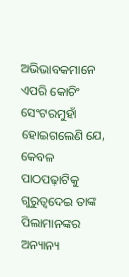ଅଭିଭାବକମାନେ ଏପରି କୋଚିଂ ସେଂଟରମୁହାଁ ହୋଇଗଲେଣି ଯେ, କେବଳ ପାଠପଢ଼ାଟିକୁ ଗୁରୁତ୍ୱଦେଇ ତାଙ୍କ ପିଲାମାନଙ୍କର ଅନ୍ୟାନ୍ୟ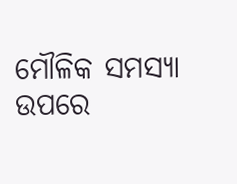ମୌଳିକ ସମସ୍ୟା ଉପରେ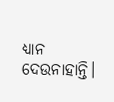ଧ୍ୟାନ ଦେଉନାହାନ୍ତି।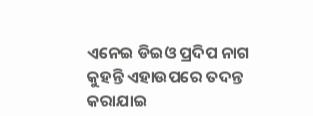ଏନେଇ ଡିଇଓ ପ୍ରଦିପ ନାଗ କୁହନ୍ତି ଏହାଉପରେ ତଦନ୍ତ କରାଯାଇ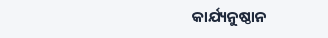କାର୍ଯ୍ୟନୁଷ୍ଠାନ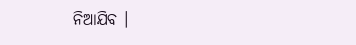ନିଆଯିବ ।